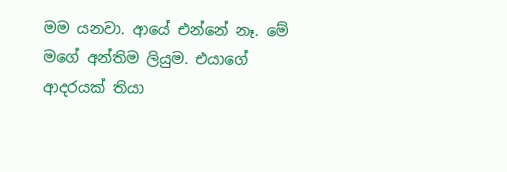මම යනවා. ආයේ එන්නේ නෑ. මේ මගේ අන්තිම ලියුම. එයාගේ ආදරයක් තියා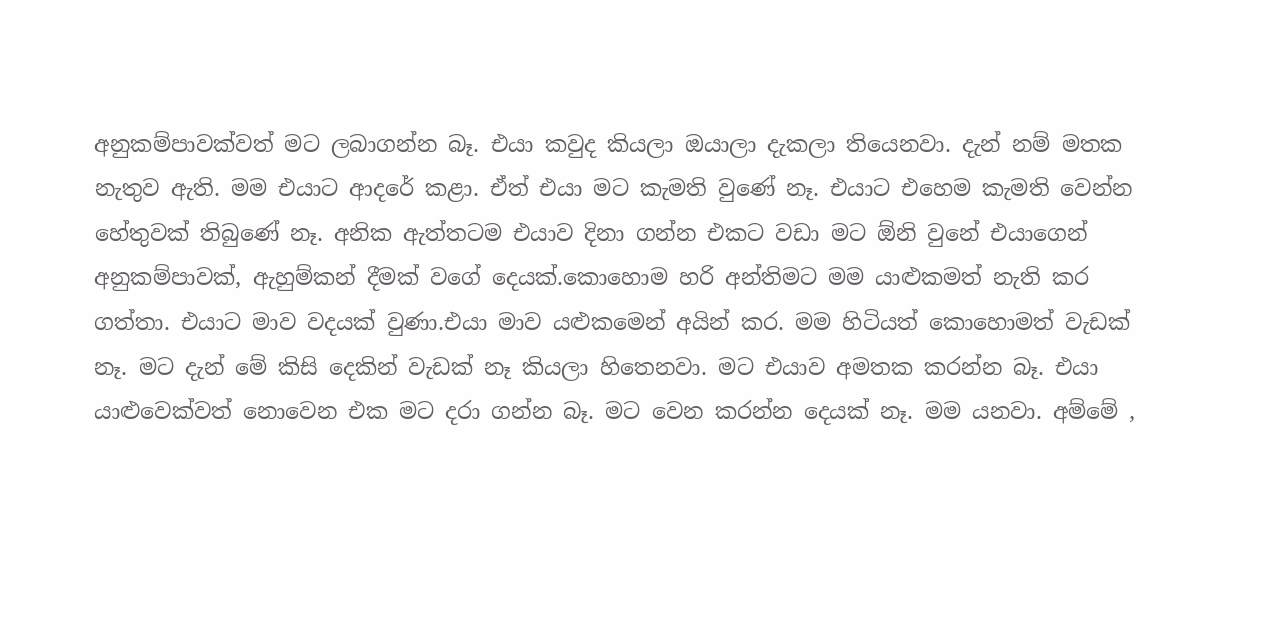අනුකම්පාවක්වත් මට ලබාගන්න බෑ. එයා කවුද කියලා ඔයාලා දැකලා තියෙනවා. දැන් නම් මතක නැතුව ඇති. මම එයාට ආදරේ කළා. ඒත් එයා මට කැමති වුණේ නෑ. එයාට එහෙම කැමති වෙන්න හේතුවක් තිබුණේ නෑ. අනික ඇත්තටම එයාව දිනා ගන්න එකට වඩා මට ඕනි වුනේ එයාගෙන් අනුකම්පාවක්, ඇහුම්කන් දීමක් වගේ දෙයක්.කොහොම හරි අන්තිමට මම යාළුකමත් නැති කර ගත්තා. එයාට මාව වදයක් වුණා.එයා මාව යළුකමෙන් අයින් කර. මම හිටියත් කොහොමත් වැඩක් නෑ. මට දැන් මේ කිසි දෙකින් වැඩක් නෑ කියලා හිතෙනවා. මට එයාව අමතක කරන්න බෑ. එයා යාළුවෙක්වත් නොවෙන එක මට දරා ගන්න බෑ. මට වෙන කරන්න දෙයක් නෑ. මම යනවා. අම්මේ ,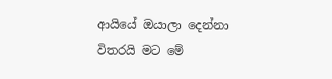ආයියේ ඔයාලා දෙන්නා විතරයි මට මේ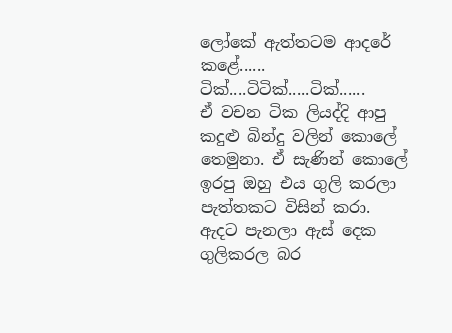ලෝකේ ඇත්තටම ආදරේ කළේ......
ටික්....ටිටික්.....ටික්......
ඒ වචන ටික ලියද්දි ආපු කදුළු බින්දු වලින් කොලේ තෙමුනා. ඒ සැණින් කොලේ ඉරපු ඔහු එය ගුලි කරලා පැත්තකට විසින් කරා. ඇදට පැනලා ඇස් දෙක ගුලිකරල බර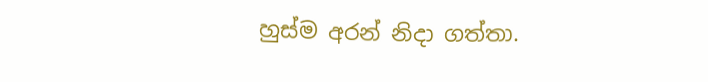හුස්ම අරන් නිදා ගත්තා.